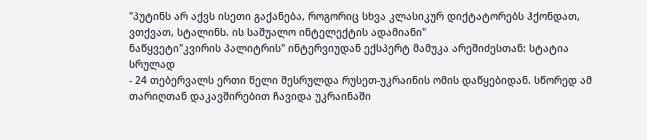"პუტინს არ აქვს ისეთი გაქანება, როგორიც სხვა კლასიკურ დიქტატორებს ჰქონდათ, ვთქვათ, სტალინს. ის საშუალო ინტელექტის ადამიანი"
ნაწყვეტი"კვირის პალიტრის" ინტერვიუდან ექსპერტ მამუკა არეშიძესთან: სტატია სრულად
- 24 თებერვალს ერთი წელი შესრულდა რუსეთ-უკრაინის ომის დაწყებიდან. სწორედ ამ თარიღთან დაკავშირებით ჩავიდა უკრაინაში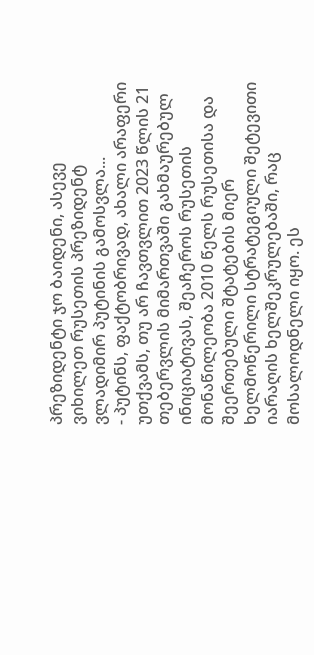პრეზიდენტი ჯო ბაიდენი, ასევე ვიხილეთ რუსეთის პრეზიდენტ ვლადიმირ პუტინის გამოსვლა...
- პუტინს, ფაქტობრივად, ახალი არაფერი უთქვამს, თუ არ ჩავთვლით 2023 წლის 21 თებერვლის მიმართვაში გახმაურებულ ინიციატივას, შეაჩეროს რუსეთის მონაწილეობა 2010 წელს რუსეთისა და შეერთებული შტატების მიერ ხელმოწერილი სტრატეგიული შეტევითი იარაღის ხელშეკრულებაში, რაც მოსალოდნელი იყო. ეს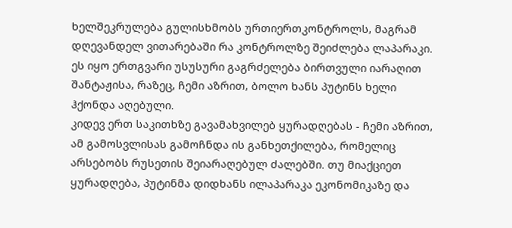ხელშეკრულება გულისხმობს ურთიერთკონტროლს, მაგრამ დღევანდელ ვითარებაში რა კონტროლზე შეიძლება ლაპარაკი. ეს იყო ერთგვარი უსუსური გაგრძელება ბირთვული იარაღით შანტაჟისა, რაზეც, ჩემი აზრით, ბოლო ხანს პუტინს ხელი ჰქონდა აღებული.
კიდევ ერთ საკითხზე გავამახვილებ ყურადღებას - ჩემი აზრით, ამ გამოსვლისას გამოჩნდა ის განხეთქილება, რომელიც არსებობს რუსეთის შეიარაღებულ ძალებში. თუ მიაქციეთ ყურადღება, პუტინმა დიდხანს ილაპარაკა ეკონომიკაზე და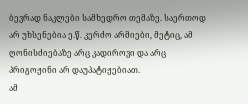ბევრად ნაკლები სამხედრო თემაზე. საერთოდ არ უხსენებია ე.წ. კერძო არმიები, მეტიც, ამ ღონისძიებაზე არც კადიროვი და არც პრიგოჟინი არ დაუპატიჟებიათ.
ამ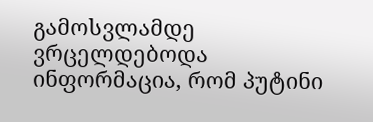გამოსვლამდე ვრცელდებოდა ინფორმაცია, რომ პუტინი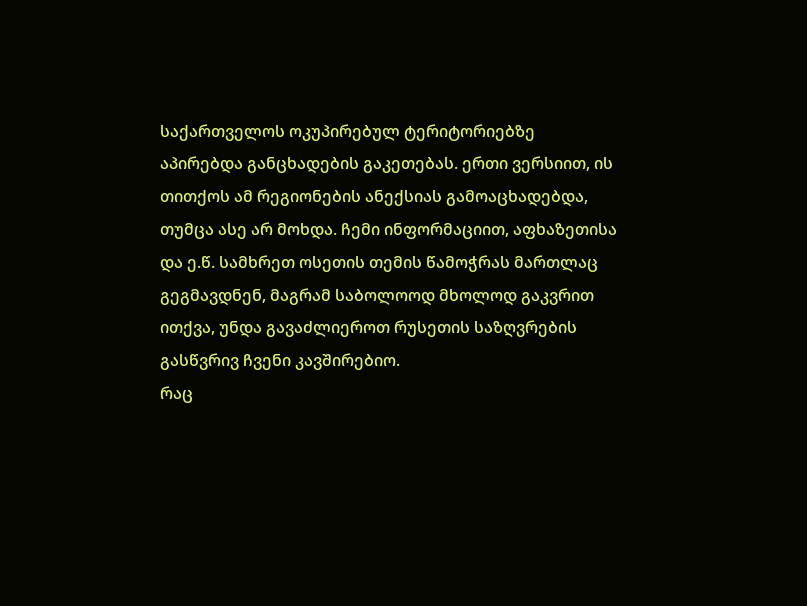საქართველოს ოკუპირებულ ტერიტორიებზე აპირებდა განცხადების გაკეთებას. ერთი ვერსიით, ის თითქოს ამ რეგიონების ანექსიას გამოაცხადებდა, თუმცა ასე არ მოხდა. ჩემი ინფორმაციით, აფხაზეთისა და ე.წ. სამხრეთ ოსეთის თემის წამოჭრას მართლაც გეგმავდნენ, მაგრამ საბოლოოდ მხოლოდ გაკვრით ითქვა, უნდა გავაძლიეროთ რუსეთის საზღვრების გასწვრივ ჩვენი კავშირებიო.
რაც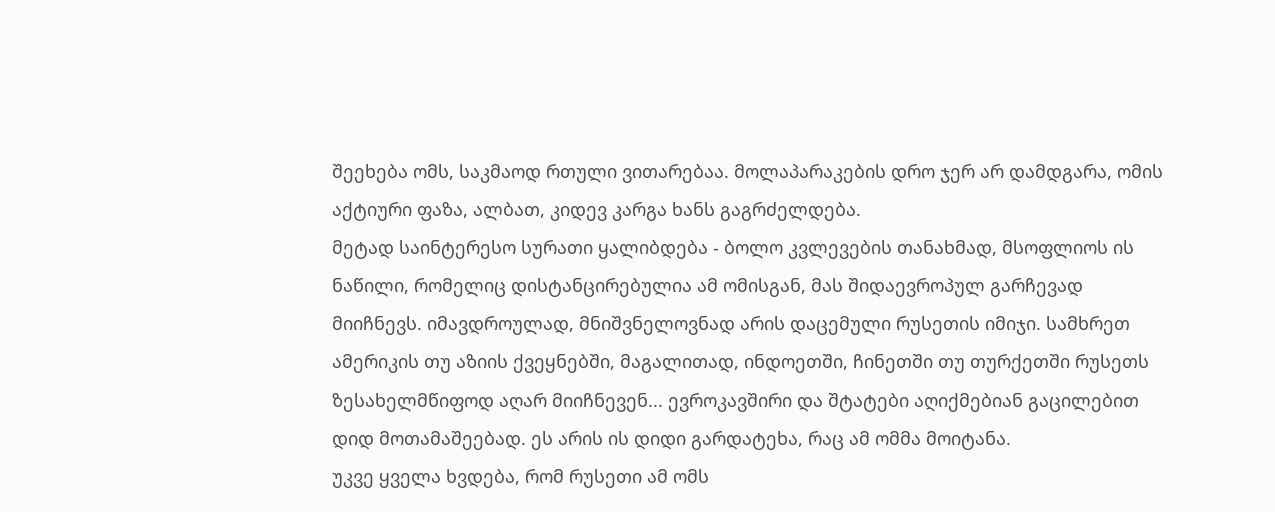შეეხება ომს, საკმაოდ რთული ვითარებაა. მოლაპარაკების დრო ჯერ არ დამდგარა, ომის აქტიური ფაზა, ალბათ, კიდევ კარგა ხანს გაგრძელდება.
მეტად საინტერესო სურათი ყალიბდება - ბოლო კვლევების თანახმად, მსოფლიოს ის ნაწილი, რომელიც დისტანცირებულია ამ ომისგან, მას შიდაევროპულ გარჩევად მიიჩნევს. იმავდროულად, მნიშვნელოვნად არის დაცემული რუსეთის იმიჯი. სამხრეთ ამერიკის თუ აზიის ქვეყნებში, მაგალითად, ინდოეთში, ჩინეთში თუ თურქეთში რუსეთს ზესახელმწიფოდ აღარ მიიჩნევენ... ევროკავშირი და შტატები აღიქმებიან გაცილებით დიდ მოთამაშეებად. ეს არის ის დიდი გარდატეხა, რაც ამ ომმა მოიტანა.
უკვე ყველა ხვდება, რომ რუსეთი ამ ომს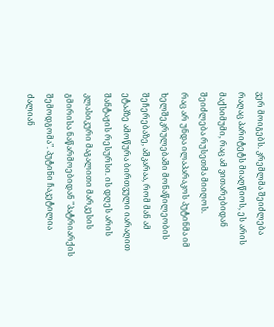ვერ მოიგებს. კრემლმა შეიძლება რაღაც პარიტეტს მიაღწიოს, ეს არის მაქსიმუმი, რაც ამ ვითარებიდან შეიძლება რუსეთმა მიიღოს.
რაც არ უნდა ილაპარაკოს პუტინმა იმ ხელშეკრულებაში მონაწილეობის შეჩერებაზე, აშკარაა, რომ მან ამ ეტაპზე ამოწურა ბირთვული იარაღით შანტაჟის რესურსი. ის დღეს არის კლასიკური მაგალითი მარკესის გმირისა ნაწარმოებიდან "პატრიარქის შემოდგომა". პუტინი ჩაკეტილია ძალიან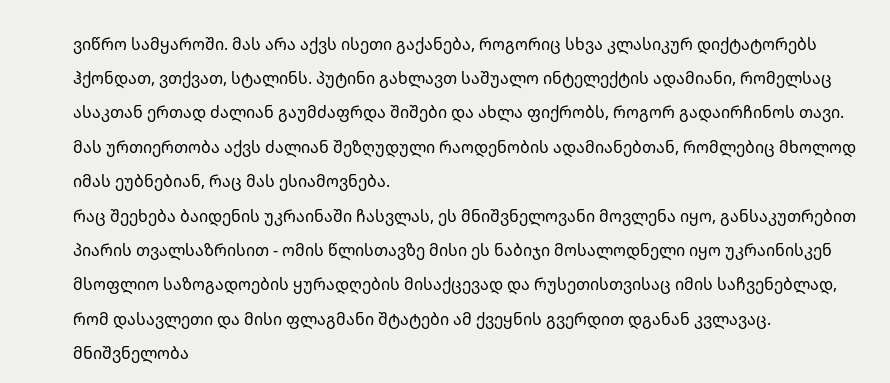ვიწრო სამყაროში. მას არა აქვს ისეთი გაქანება, როგორიც სხვა კლასიკურ დიქტატორებს ჰქონდათ, ვთქვათ, სტალინს. პუტინი გახლავთ საშუალო ინტელექტის ადამიანი, რომელსაც ასაკთან ერთად ძალიან გაუმძაფრდა შიშები და ახლა ფიქრობს, როგორ გადაირჩინოს თავი. მას ურთიერთობა აქვს ძალიან შეზღუდული რაოდენობის ადამიანებთან, რომლებიც მხოლოდ იმას ეუბნებიან, რაც მას ესიამოვნება.
რაც შეეხება ბაიდენის უკრაინაში ჩასვლას, ეს მნიშვნელოვანი მოვლენა იყო, განსაკუთრებით პიარის თვალსაზრისით - ომის წლისთავზე მისი ეს ნაბიჯი მოსალოდნელი იყო უკრაინისკენ მსოფლიო საზოგადოების ყურადღების მისაქცევად და რუსეთისთვისაც იმის საჩვენებლად, რომ დასავლეთი და მისი ფლაგმანი შტატები ამ ქვეყნის გვერდით დგანან კვლავაც. მნიშვნელობა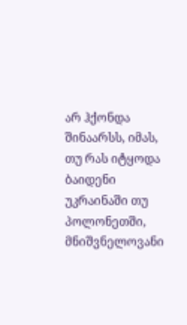არ ჰქონდა შინაარსს, იმას, თუ რას იტყოდა ბაიდენი უკრაინაში თუ პოლონეთში, მნიშვნელოვანი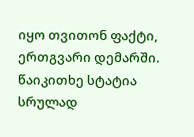იყო თვითონ ფაქტი, ერთგვარი დემარში. წაიკითხე სტატია სრულად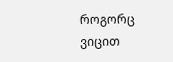როგორც ვიცით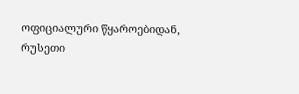ოფიციალური წყაროებიდან, რუსეთი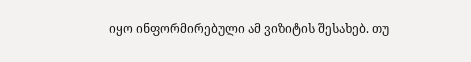იყო ინფორმირებული ამ ვიზიტის შესახებ. თუ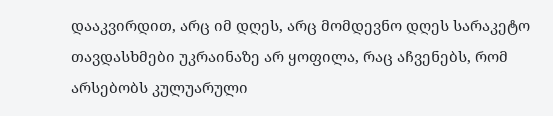დააკვირდით, არც იმ დღეს, არც მომდევნო დღეს სარაკეტო თავდასხმები უკრაინაზე არ ყოფილა, რაც აჩვენებს, რომ არსებობს კულუარული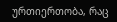ურთიერთობა, რაც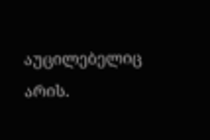აუცილებელიც არის.